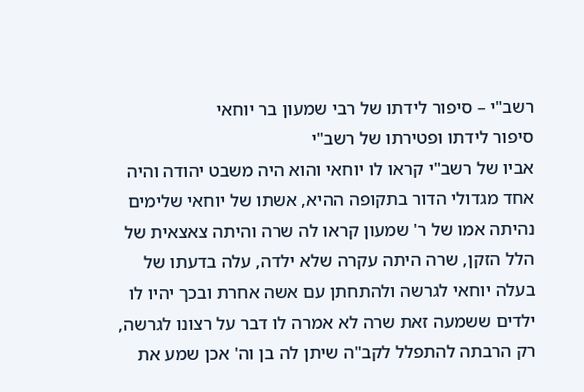רשב"י – סיפור לידתו של רבי שמעון בר יוחאי
סיפור לידתו ופטירתו של רשב"י
אביו של רשב"י קראו לו יוחאי והוא היה משבט יהודה והיה אחד מגדולי הדור בתקופה ההיא, אשתו של יוחאי שלימים נהיתה אמו של ר' שמעון קראו לה שרה והיתה צאצאית של הלל הזקן, שרה היתה עקרה שלא ילדה, עלה בדעתו של בעלה יוחאי לגרשה ולהתחתן עם אשה אחרת ובכך יהיו לו ילדים ששמעה זאת שרה לא אמרה לו דבר על רצונו לגרשה, רק הרבתה להתפלל לקב"ה שיתן לה בן וה' אכן שמע את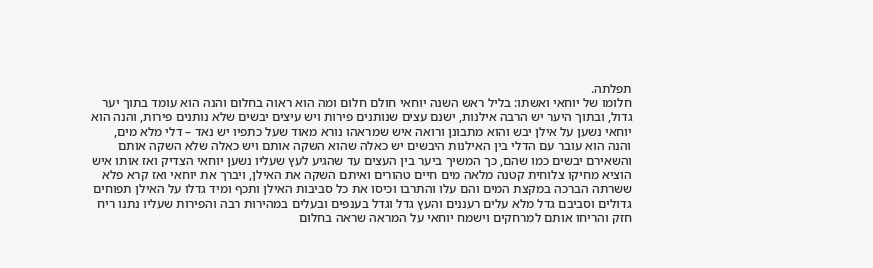תפלתה.
חלומו של יוחאי ואשתו: בליל ראש השנה יוחאי חולם חלום ומה הוא ראוה בחלום והנה הוא עומד בתוך יער גדול, ובתוך היער יש הרבה אילנות, ישנם עצים שנותנים פירות ויש עיצים יבשים שלא נותנים פירות, והנה הוא יוחאי נשען על אילן יבש והוא מתבונן ורואה איש שמראהו נורא מאוד שעל כתפיו יש נאד – דלי מלא מים, והנה הוא עובר עם הדלי בין האילנות היבשים יש כאלה שהוא השקה אותם ויש כאלה שלא השקה אותם והשאירם יבשים כמו שהם, כך המשיך ביער בין העצים עד שהגיע לעץ שעליו נשען יוחאי הצדיק ואז אותו איש הוציא מחיקו צלוחית קטנה מלאה מים חיים טהורים ואיתם השקה את האילן, ויברך את יוחאי ואז קרא פלא ששרתה הברכה במקצת המים והם עלו והתרבו וכיסו את כל סביבות האילן ותכף ומיד גדלו על האילן תפוחים גדולים וסביבם גדל מלא עלים רעננים והעץ גדל וגדל בענפים ובעלים במהירות רבה והפירות שעליו נתנו ריח חזק והריחו אותם למרחקים וישמח יוחאי על המראה שראה בחלום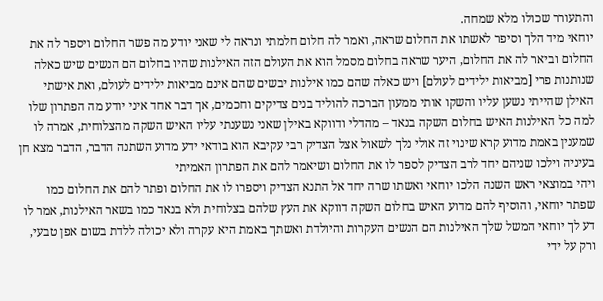והתעורר שכולו מלא שמחה.
יוחאי מיד הלך וסיפר לאשתו את החלום שראה, ואמר לה חלום חלמתי ונראה לי שאני יודע מה פשר החלום ויספר לה את החלום וביאר לה את החלום, היער שראה בחלום מסמל הוא את העולם הזה האילנות שהיו בחלום הם הנשים שיש כאלה שנותנות פרי [מביאות ילידים לעולם] ויש כאלה שהם כמו אילנות יבשים שהם אינם מביאות ילידים לעולם, ואת אישתי האילן שהייתי נשען עליו והשקו אותי ממעון הברכה להוליד בנים צדיקים וחכמים, אך דבר אחד איני יודע מה הפתרון שלו למה כל האילנות האיש בחלום השקה בנאד – מהדלי ודווקא באילן שאני נשענתי עליו האיש השקה מהצלוחית, אמרה לו שמענין באמת מדוע קרא שינוי זה אולי נלך לשאול אצל הצדיק רבי עקיבא הוא בודאי ידע מדוע השתנה הדבר, הדבר מצא חן בעיניה וילכו שניהם יחד לרב הצדיק לספר לו את החלום ושיאמר להם את הפתרון האמיתי
ויהי במוצאי ראש השנה הלכו יוחאי ואשתו שרה יחד אל התנא הצדיק ויספרו לו את החלום ופתר להם את החלום כמו שפתר יוחאי, והוסיף להם מדוע האיש בחלום השקה דווקא את העץ שלהם בצלוחית ולא בנאד כמו בשאר האילנות, אמר לו דע לך יוחאי המשל שלך האילנות הם הנשים העקרות והיולדת ואשתך באמת היא עקרה ולא יכולה ללדת בשום אפן טבעי, ורק על ידי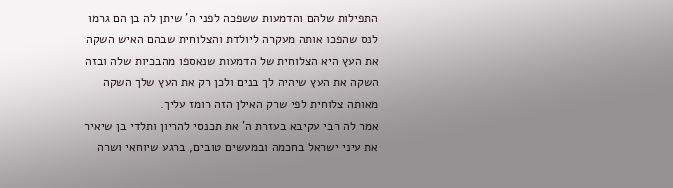התפילות שלהם והדמעות ששפכה לפני ה' שיתן לה בן הם גרמו לנס שהפכו אותה מעקרה ליולדת והצלוחית שבהם האיש השקה את העץ היא הצלוחית של הדמעות שנאספו מהבכיות שלה ובזה השקה את העץ שיהיה לך בנים ולכן רק את העץ שלך השקה מאותה צלוחית לפי שרק האילן הזה רומז עליך.
אמר לה רבי עקיבא בעזרת ה' את תכנסי להריון ותלדי בן שיאיר את עיני ישראל בחכמה ובמעשים טובים, ברגע שיוחאי ושרה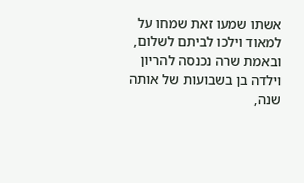אשתו שמעו זאת שמחו על למאוד וילכו לביתם לשלום, ובאמת שרה נכנסה להריון וילדה בן בשבועות של אותה שנה,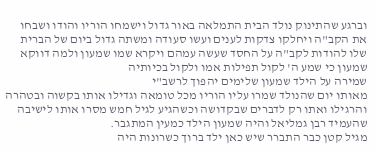וברגע שהתינוק נולד הבית התמלאה באור גדול וישמחו הוריו והודו ושבחו את הקב"ה ויחלקו צדקות לענים ועשו סעודה ומשתה גדול ביום של הברית שלו להודות לקב"ה על החסד שעשה עמהם ויקרא שמו שמעון ולמה דווקא שמעון כי שמע ה' לקול תפילות אמו ולקול בכיותיה
שמירה על הילד שמעון שלימים יהפוך לרשב"י
מאותו יום שהנולד שמרו עליו הוריו מכל טומאה וגדילו אותו בקשוה ובטהרה והרגילו ואתו רק לדברים שבקדושה וכשהגיע לגיל חמש מסרו אותו לישיבה שהעמיד רבן גמליאל והיה שמעון הילד כמעין המתגבר.
מגיל קטן כבר התברר שיש כאן ילד ברוך כשרונות היה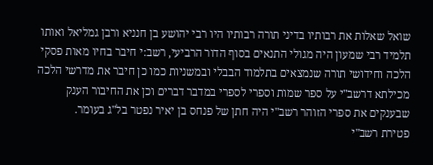שואל שאלות את רבותיו בדיני תורה רבותיו היו רבי יהושע בן חנניא ורבן גמליאל ואותו תלמיד רבי שמעון היה מגולי התנאים בסוף הדור הרביעי, רשב:י חיבר בחיו מאות פסקי הלכה וחידושי תורה שנמצאים בתלמוד הבבלי ובמשניות כמו כן חיבר את מדרשי הלכה מכילתא דרשב"י על ספר שמות וספרי לספרי במדבר דברים וכן את החיבור הענק שבענקים את ספרי הזוהר רשב"י היה חתן של פנחס בן יאיר נפטר בל"ג בעומר.
פטירת רשב"י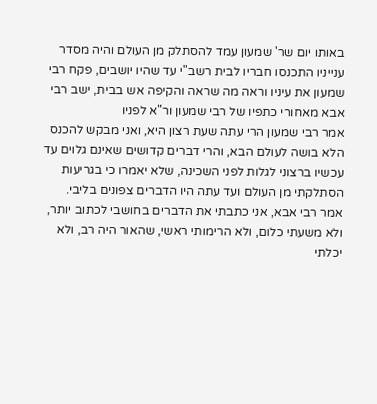באותו יום שר' שמעון עמד להסתלק מן העולם והיה מסדר ענייניו התכנסו חבריו לבית רשב"י עד שהיו יושבים, פקח רבי שמעון את עיניו וראה מה שראה והקיפה אש בבית, ישב רבי אבא מאחורי כתפיו של רבי שמעון ור"א לפניו
אמר רבי שמעון הרי עתה שעת רצון היא, ואני מבקש להכנס הלא בושה לעולם הבא, והרי דברים קדושים שאינם גלוים עד עכשיו ברצוני לגלות לפני השכינה, שלא יאמרו כי בגריעות הסתלקתי מן העולם ועד עתה היו הדברים צפונים בליבי.
אמר רבי אבא, אני כתבתי את הדברים בחושבי לכתוב יותר, ולא משעתי כלום, ולא הרימותי ראשי, שהאור היה רב, ולא יכלתי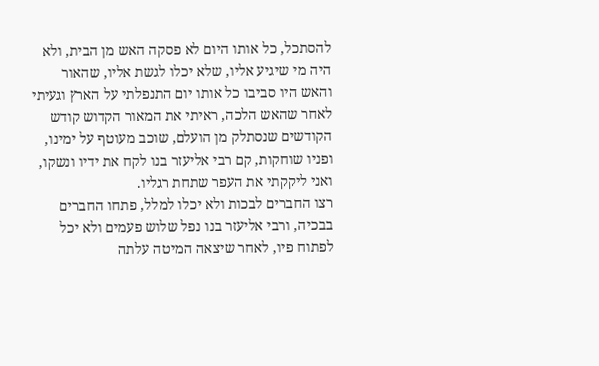להסתכל, כל אותו היום לא פסקה האש מן הבית, ולא היה מי שיגיע אליו, שלא יכלו לגשת אליו, שהאור והאש היו סביבו כל אותו יום התנפלתי על הארץ וגעיתי
לאחר שהאש הלכה, ראיתי את המאור הקדוש קודש הקודשים שנסתלק מן הועלם, שוכב מעוטף על ימינו, ופניו שוחקות, קם רבי אליעזר בנו לקח את ידיו ונשקו, ואני ליקקתי את העפר שתחת רגליו.
רצו החברים לבכות ולא יכלו למלל, פתחו החברים בבכיה, ורבי אליעזר בנו נפל שלוש פעמים ולא יכל לפתוח פיו, לאחר שיצאה המיטה עלתה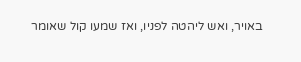באויר, ואש ליהטה לפניו, ואז שמעו קול שאומר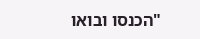"הכנסו ובואו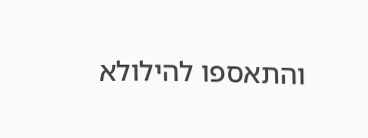והתאספו להילולא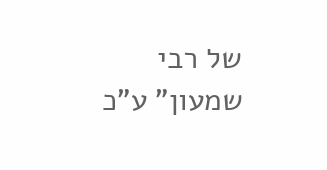של רבי שמעון" ע"כ